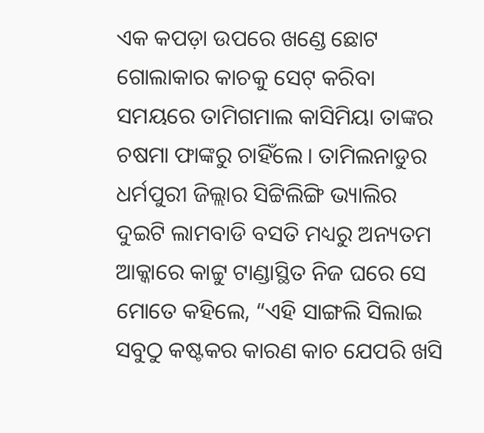ଏକ କପଡ଼ା ଉପରେ ଖଣ୍ଡେ ଛୋଟ ଗୋଲାକାର କାଚକୁ ସେଟ୍ କରିବା ସମୟରେ ତାମିଗମାଲ କାସିମିୟା ତାଙ୍କର ଚଷମା ଫାଙ୍କରୁ ଚାହିଁଲେ। ତାମିଲନାଡୁର ଧର୍ମପୁରୀ ଜିଲ୍ଲାର ସିଟ୍ଟିଲିଙ୍ଗି ଭ୍ୟାଲିର ଦୁଇଟି ଲାମବାଡି ବସତି ମଧ୍ୟରୁ ଅନ୍ୟତମ ଆକ୍କାରେ କାଟ୍ଟୁ ଟାଣ୍ଡାସ୍ଥିତ ନିଜ ଘରେ ସେ ମୋତେ କହିଲେ, “ଏହି ସାଙ୍ଗଲି ସିଲାଇ ସବୁଠୁ କଷ୍ଟକର କାରଣ କାଚ ଯେପରି ଖସି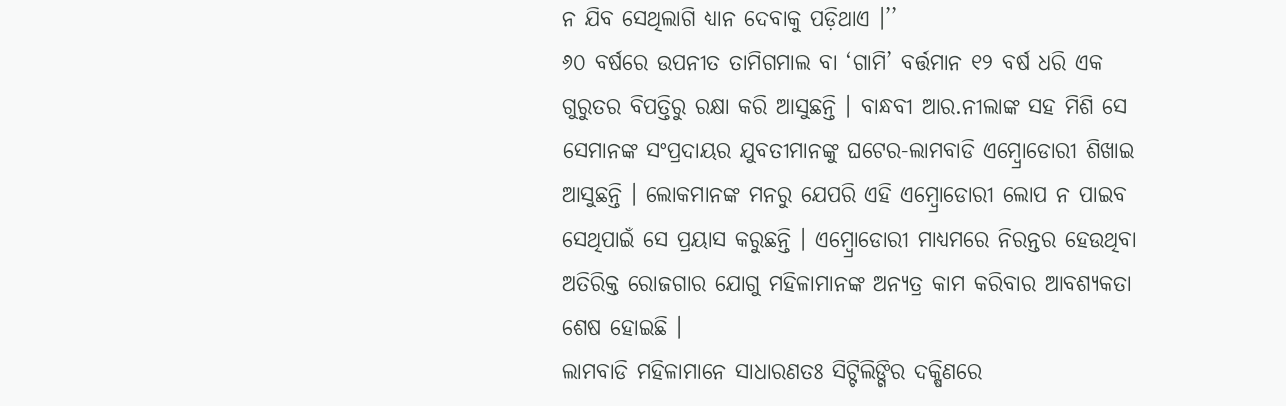ନ ଯିବ ସେଥିଲାଗି ଧ୍ୟାନ ଦେବାକୁ ପଡ଼ିଥାଏ ।’’
୬୦ ବର୍ଷରେ ଉପନୀତ ତାମିଗମାଲ ବା ‘ଗାମି’ ବର୍ତ୍ତମାନ ୧୨ ବର୍ଷ ଧରି ଏକ ଗୁରୁତର ବିପତ୍ତିରୁ ରକ୍ଷା କରି ଆସୁଛନ୍ତି । ବାନ୍ଧବୀ ଆର.ନୀଲାଙ୍କ ସହ ମିଶି ସେ ସେମାନଙ୍କ ସଂପ୍ରଦାୟର ଯୁବତୀମାନଙ୍କୁ ଘଟେର-ଲାମବାଡି ଏମ୍ବ୍ରୋଡୋରୀ ଶିଖାଇ ଆସୁଛନ୍ତି । ଲୋକମାନଙ୍କ ମନରୁ ଯେପରି ଏହି ଏମ୍ବ୍ରୋଡୋରୀ ଲୋପ ନ ପାଇବ ସେଥିପାଇଁ ସେ ପ୍ରୟାସ କରୁଛନ୍ତି । ଏମ୍ବ୍ରୋଡୋରୀ ମାଧ୍ୟମରେ ନିରନ୍ତର ହେଉଥିବା ଅତିରିକ୍ତ ରୋଜଗାର ଯୋଗୁ ମହିଳାମାନଙ୍କ ଅନ୍ୟତ୍ର କାମ କରିବାର ଆବଶ୍ୟକତା ଶେଷ ହୋଇଛି ।
ଲାମବାଡି ମହିଳାମାନେ ସାଧାରଣତଃ ସିଟ୍ଟିଲିଙ୍ଗିର ଦକ୍ଷିଣରେ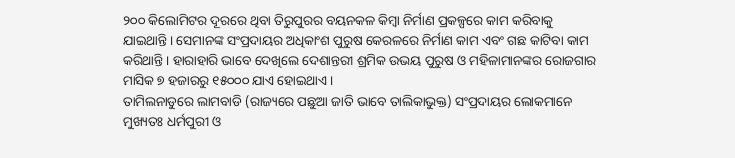୨୦୦ କିଲୋମିଟର ଦୂରରେ ଥିବା ତିରୁପୁରର ବୟନକଳ କିମ୍ବା ନିର୍ମାଣ ପ୍ରକଳ୍ପରେ କାମ କରିବାକୁ ଯାଇଥାନ୍ତି । ସେମାନଙ୍କ ସଂପ୍ରଦାୟର ଅଧିକାଂଶ ପୁରୁଷ କେରଳରେ ନିର୍ମାଣ କାମ ଏବଂ ଗଛ କାଟିବା କାମ କରିଥାନ୍ତି । ହାରାହାରି ଭାବେ ଦେଖିଲେ ଦେଶାନ୍ତରୀ ଶ୍ରମିକ ଉଭୟ ପୁରୁଷ ଓ ମହିଳାମାନଙ୍କର ରୋଜଗାର ମାସିକ ୭ ହଜାରରୁ ୧୫୦୦୦ ଯାଏ ହୋଇଥାଏ ।
ତାମିଲନାଡୁରେ ଲାମବାଡି (ରାଜ୍ୟରେ ପଛୁଆ ଜାତି ଭାବେ ତାଲିକାଭୁକ୍ତ) ସଂପ୍ରଦାୟର ଲୋକମାନେ ମୁଖ୍ୟତଃ ଧର୍ମପୁରୀ ଓ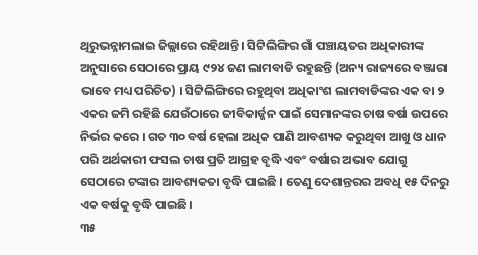ଥିରୁଭନ୍ନାମଲାଇ ଜିଲ୍ଲାରେ ରହିଥାନ୍ତି। ସିଟ୍ଟିଲିଙ୍ଗିର ଗାଁ ପଞ୍ଚାୟତର ଅଧିକାରୀଙ୍କ ଅନୁସାରେ ସେଠାରେ ପ୍ରାୟ ୯୨୪ ଜଣ ଲାମବାଡି ରହୁଛନ୍ତି (ଅନ୍ୟ ରାଜ୍ୟରେ ବଞ୍ଜାରା ଭାବେ ମଧ୍ୟ ପରିଚିତ) । ସିଟ୍ଟିଲିଙ୍ଗିରେ ରହୁଥିବା ଅଧିକାଂଶ ଲାମବାଡିଙ୍କର ଏକ ବା ୨ ଏକର ଜମି ରହିଛି ଯେଉଁଠାରେ ଜୀବିକାର୍ଜ୍ଜନ ପାଇଁ ସେମାନଙ୍କର ଚାଷ ବର୍ଷା ଉପରେ ନିର୍ଭର କରେ । ଗତ ୩୦ ବର୍ଷ ହେଲା ଅଧିକ ପାଣି ଆବଶ୍ୟକ କରୁଥିବା ଆଖୁ ଓ ଧାନ ପରି ଅର୍ଥକାରୀ ଫସଲ ଚାଷ ପ୍ରତି ଆଗ୍ରହ ବୃଦ୍ଧି ଏବଂ ବର୍ଷାର ଅଭାବ ଯୋଗୁ ସେଠାରେ ଟଙ୍କାର ଆବଶ୍ୟକତା ବୃଦ୍ଧି ପାଇଛି । ତେଣୁ ଦେଶାନ୍ତରର ଅବଧି ୧୫ ଦିନରୁ ଏକ ବର୍ଷକୁ ବୃଦ୍ଧି ପାଇଛି ।
୩୫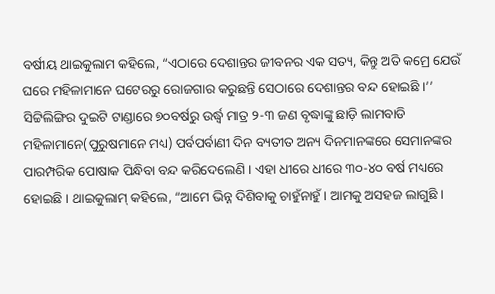ବର୍ଷୀୟ ଥାଇକୁଲାମ କହିଲେ, “ଏଠାରେ ଦେଶାନ୍ତର ଜୀବନର ଏକ ସତ୍ୟ, କିନ୍ତୁ ଅତି କମ୍ରେ ଯେଉଁ ଘରେ ମହିଳାମାନେ ଘଟେରରୁ ରୋଜଗାର କରୁଛନ୍ତି ସେଠାରେ ଦେଶାନ୍ତର ବନ୍ଦ ହୋଇଛି ।’’
ସିଟ୍ଟିଲିଙ୍ଗିର ଦୁଇଟି ଟାଣ୍ଡାରେ ୭୦ବର୍ଷରୁ ଉର୍ଦ୍ଧ୍ୱ ମାତ୍ର ୨-୩ ଜଣ ବୃଦ୍ଧାଙ୍କୁ ଛାଡ଼ି ଲାମବାଡି ମହିଳାମାନେ(ପୁରୁଷମାନେ ମଧ୍ୟ) ପର୍ବପର୍ବାଣୀ ଦିନ ବ୍ୟତୀତ ଅନ୍ୟ ଦିନମାନଙ୍କରେ ସେମାନଙ୍କର ପାରମ୍ପରିକ ପୋଷାକ ପିନ୍ଧିବା ବନ୍ଦ କରିଦେଲେଣି । ଏହା ଧୀରେ ଧୀରେ ୩୦-୪୦ ବର୍ଷ ମଧ୍ୟରେ ହୋଇଛି । ଥାଇକୁଲାମ୍ କହିଲେ, “ଆମେ ଭିନ୍ନ ଦିଶିବାକୁ ଚାହୁଁନାହୁଁ । ଆମକୁ ଅସହଜ ଲାଗୁଛି ।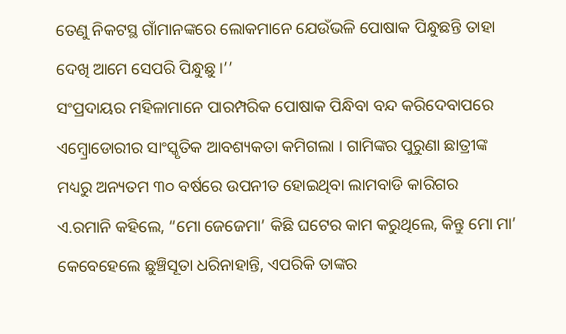ତେଣୁ ନିକଟସ୍ଥ ଗାଁମାନଙ୍କରେ ଲୋକମାନେ ଯେଉଁଭଳି ପୋଷାକ ପିନ୍ଧୁଛନ୍ତି ତାହା ଦେଖି ଆମେ ସେପରି ପିନ୍ଧୁଛୁ ।’’
ସଂପ୍ରଦାୟର ମହିଳାମାନେ ପାରମ୍ପରିକ ପୋଷାକ ପିନ୍ଧିବା ବନ୍ଦ କରିଦେବାପରେ ଏମ୍ବ୍ରୋଡୋରୀର ସାଂସ୍କୃତିକ ଆବଶ୍ୟକତା କମିଗଲା । ଗାମିଙ୍କର ପୁରୁଣା ଛାତ୍ରୀଙ୍କ ମଧ୍ୟରୁ ଅନ୍ୟତମ ୩୦ ବର୍ଷରେ ଉପନୀତ ହୋଇଥିବା ଲାମବାଡି କାରିଗର ଏ.ରମାନି କହିଲେ, “ମୋ ଜେଜେମା’ କିଛି ଘଟେର କାମ କରୁଥିଲେ, କିନ୍ତୁ ମୋ ମା’ କେବେହେଲେ ଛୁଞ୍ଚିସୂତା ଧରିନାହାନ୍ତି, ଏପରିକି ତାଙ୍କର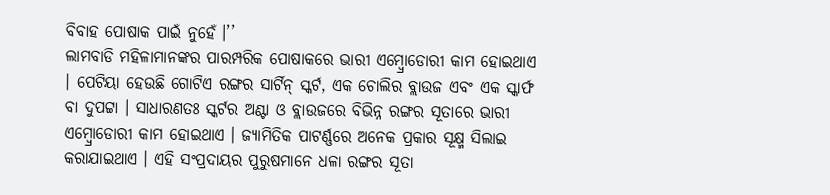ବିବାହ ପୋଷାକ ପାଇଁ ନୁହେଁ ।’’
ଲାମବାଡି ମହିଳାମାନଙ୍କର ପାରମ୍ପରିକ ପୋଷାକରେ ଭାରୀ ଏମ୍ବ୍ରୋଡୋରୀ କାମ ହୋଇଥାଏ । ପେଟିୟା ହେଉଛି ଗୋଟିଏ ରଙ୍ଗର ସାର୍ଟିନ୍ ସ୍କର୍ଟ, ଏକ ଚୋଲିର ବ୍ଲାଉଜ ଏବଂ ଏକ ସ୍କାର୍ଫ ବା ଦୁପଟ୍ଟା । ସାଧାରଣତଃ ସ୍କର୍ଟର ଅଣ୍ଟା ଓ ବ୍ଲାଉଜରେ ବିଭିନ୍ନ ରଙ୍ଗର ସୂତାରେ ଭାରୀ ଏମ୍ବ୍ରୋଡୋରୀ କାମ ହୋଇଥାଏ । ଜ୍ୟାମିତିକ ପାଟର୍ଣ୍ଣରେ ଅନେକ ପ୍ରକାର ସୂକ୍ଷ୍ମ ସିଲାଇ କରାଯାଇଥାଏ । ଏହି ସଂପ୍ରଦାୟର ପୁରୁଷମାନେ ଧଳା ରଙ୍ଗର ସୂତା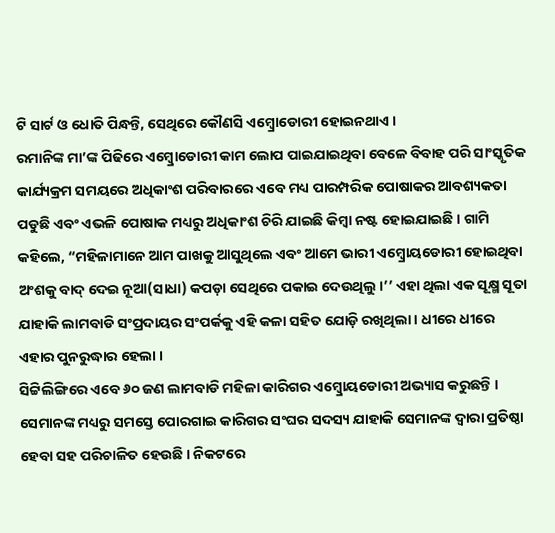ଟି ସାର୍ଟ ଓ ଧୋତି ପିନ୍ଧନ୍ତି, ସେଥିରେ କୌଣସି ଏମ୍ବ୍ରୋଡୋରୀ ହୋଇନଥାଏ ।
ରମାନିଙ୍କ ମା’ଙ୍କ ପିଢିରେ ଏମ୍ବ୍ରୋଡୋରୀ କାମ ଲୋପ ପାଇଯାଇଥିବା ବେଳେ ବିବାହ ପରି ସାଂସ୍କୃତିକ କାର୍ଯ୍ୟକ୍ରମ ସମୟରେ ଅଧିକାଂଶ ପରିବାରରେ ଏବେ ମଧ୍ୟ ପାରମ୍ପରିକ ପୋଷାକର ଆବଶ୍ୟକତା ପଡୁଛି ଏବଂ ଏଭଳି ପୋଷାକ ମଧ୍ୟରୁ ଅଧିକାଂଶ ଚିରି ଯାଇଛି କିମ୍ବା ନଷ୍ଟ ହୋଇଯାଇଛି । ଗାମି କହିଲେ, “ମହିଳାମାନେ ଆମ ପାଖକୁ ଆସୁଥିଲେ ଏବଂ ଆମେ ଭାରୀ ଏମ୍ବ୍ରୋୟଡୋରୀ ହୋଇଥିବା ଅଂଶକୁ ବାଦ୍ ଦେଇ ନୂଆ(ସାଧା) କପଡ଼ା ସେଥିରେ ପକାଇ ଦେଉଥିଲୁ ।’’ ଏହା ଥିଲା ଏକ ସୂକ୍ଷ୍ମ ସୂତା ଯାହାକି ଲାମବାଡି ସଂପ୍ରଦାୟର ସଂପର୍କକୁ ଏହି କଳା ସହିତ ଯୋଡ଼ି ରଖିଥିଲା । ଧୀରେ ଧୀରେ ଏହାର ପୁନରୁଦ୍ଧାର ହେଲା ।
ସିଟ୍ଟିଲିଙ୍ଗିରେ ଏବେ ୬୦ ଜଣ ଲାମବାଡି ମହିଳା କାରିଗର ଏମ୍ବ୍ରୋୟଡୋରୀ ଅଭ୍ୟାସ କରୁଛନ୍ତି । ସେମାନଙ୍କ ମଧ୍ୟରୁ ସମସ୍ତେ ପୋରଗାଇ କାରିଗର ସଂଘର ସଦସ୍ୟ ଯାହାକି ସେମାନଙ୍କ ଦ୍ୱାରା ପ୍ରତିଷ୍ଠା ହେବା ସହ ପରିଚାଳିତ ହେଉଛି । ନିକଟରେ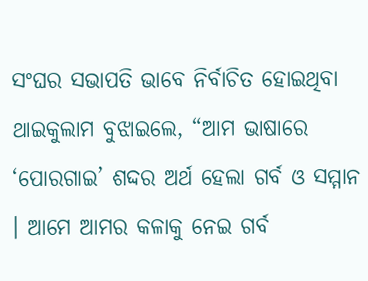ସଂଘର ସଭାପତି ଭାବେ ନିର୍ବାଚିତ ହୋଇଥିବା ଥାଇକୁଲାମ ବୁଝାଇଲେ, “ଆମ ଭାଷାରେ ‘ପୋରଗାଇ’ ଶଦ୍ଦର ଅର୍ଥ ହେଲା ଗର୍ବ ଓ ସମ୍ମାନ । ଆମେ ଆମର କଳାକୁ ନେଇ ଗର୍ବ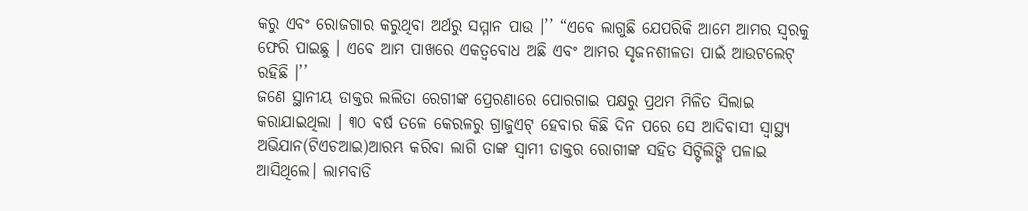କରୁ ଏବଂ ରୋଜଗାର କରୁଥିବା ଅର୍ଥରୁ ସମ୍ମାନ ପାଉ ।’’ “ଏବେ ଲାଗୁଛି ଯେପରିକି ଆମେ ଆମର ସ୍ୱରକୁ ଫେରି ପାଇଛୁ । ଏବେ ଆମ ପାଖରେ ଏକତ୍ୱବୋଧ ଅଛି ଏବଂ ଆମର ସୃଜନଶୀଳତା ପାଇଁ ଆଉଟଲେଟ୍ ରହିଛି ।’’
ଜଣେ ସ୍ଥାନୀୟ ଡାକ୍ତର ଲଲିତା ରେଗୀଙ୍କ ପ୍ରେରଣାରେ ପୋରଗାଇ ପକ୍ଷରୁ ପ୍ରଥମ ମିଳିତ ସିଲାଇ କରାଯାଇଥିଲା । ୩୦ ବର୍ଷ ତଳେ କେରଳରୁ ଗ୍ରାଜୁଏଟ୍ ହେବାର କିଛି ଦିନ ପରେ ସେ ଆଦିବାସୀ ସ୍ୱାସ୍ଥ୍ୟ ଅଭିଯାନ(ଟିଏଚଆଇ)ଆରମ୍ଭ କରିବା ଲାଗି ତାଙ୍କ ସ୍ୱାମୀ ଡାକ୍ତର ରୋଗୀଙ୍କ ସହିତ ସିଟ୍ଟିଲିଙ୍ଗି ପଳାଇ ଆସିଥିଲେ। ଲାମବାଡି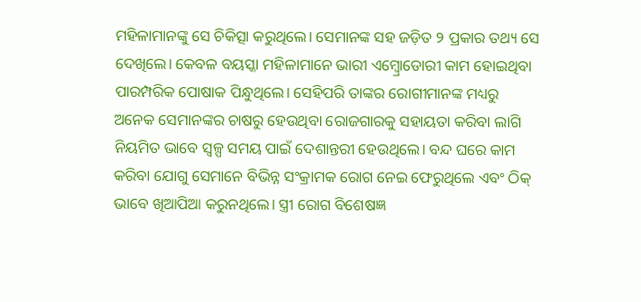ମହିଳାମାନଙ୍କୁ ସେ ଚିକିତ୍ସା କରୁଥିଲେ। ସେମାନଙ୍କ ସହ ଜଡ଼ିତ ୨ ପ୍ରକାର ତଥ୍ୟ ସେ ଦେଖିଲେ। କେବଳ ବୟସ୍କା ମହିଳାମାନେ ଭାରୀ ଏମ୍ବ୍ରୋଡୋରୀ କାମ ହୋଇଥିବା ପାରମ୍ପରିକ ପୋଷାକ ପିନ୍ଧୁଥିଲେ। ସେହିପରି ତାଙ୍କର ରୋଗୀମାନଙ୍କ ମଧ୍ୟରୁ ଅନେକ ସେମାନଙ୍କର ଚାଷରୁ ହେଉଥିବା ରୋଜଗାରକୁ ସହାୟତା କରିବା ଲାଗି ନିୟମିତ ଭାବେ ସ୍ୱଳ୍ପ ସମୟ ପାଇଁ ଦେଶାନ୍ତରୀ ହେଉଥିଲେ। ବନ୍ଦ ଘରେ କାମ କରିବା ଯୋଗୁ ସେମାନେ ବିଭିନ୍ନ ସଂକ୍ରାମକ ରୋଗ ନେଇ ଫେରୁଥିଲେ ଏବଂ ଠିକ୍ ଭାବେ ଖିଆପିଆ କରୁନଥିଲେ। ସ୍ତ୍ରୀ ରୋଗ ବିଶେଷଜ୍ଞ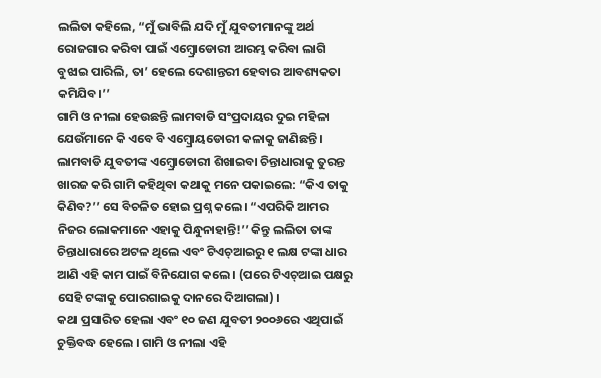ଲଲିତା କହିଲେ, “ମୁଁ ଭାବିଲି ଯଦି ମୁଁ ଯୁବତୀମାନଙ୍କୁ ଅର୍ଥ ରୋଜଗାର କରିବା ପାଇଁ ଏମ୍ବ୍ରୋଡୋରୀ ଆରମ୍ଭ କରିବା ଲାଗି ବୁଝାଇ ପାରିଲି, ତା’ ହେଲେ ଦେଶାନ୍ତରୀ ହେବାର ଆବଶ୍ୟକତା କମିଯିବ।’’
ଗାମି ଓ ନୀଲା ହେଉଛନ୍ତି ଲାମବାଡି ସଂପ୍ରଦାୟର ଦୁଇ ମହିଳା ଯେଉଁମାନେ କି ଏବେ ବି ଏମ୍ବ୍ରୋୟଡୋରୀ କଳାକୁ ଜାଣିଛନ୍ତି । ଲାମବାଡି ଯୁବତୀଙ୍କ ଏମ୍ବ୍ରୋଡୋରୀ ଶିଖାଇବା ଚିନ୍ତାଧାରାକୁ ତୁରନ୍ତ ଖାରଜ କରି ଗାମି କହିଥିବା କଥାକୁ ମନେ ପକାଇଲେ: “କିଏ ତାକୁ କିଣିବ?’’ ସେ ବିଚଳିତ ହୋଇ ପ୍ରଶ୍ନ କଲେ। “ଏପରିକି ଆମର ନିଜର ଲୋକମାନେ ଏହାକୁ ପିନ୍ଧୁନାହାନ୍ତି!’’ କିନ୍ତୁ ଲଲିତା ତାଙ୍କ ଚିନ୍ତାଧାରାରେ ଅଟଳ ଥିଲେ ଏବଂ ଟିଏଚ୍ଆଇରୁ ୧ ଲକ୍ଷ ଟଙ୍କା ଧାର ଆଣି ଏହି କାମ ପାଇଁ ବିନିଯୋଗ କଲେ । (ପରେ ଟିଏଚ୍ଆଇ ପକ୍ଷରୁ ସେହି ଟଙ୍କାକୁ ପୋରଗାଇକୁ ଦାନରେ ଦିଆଗଲା) ।
କଥା ପ୍ରସାରିତ ହେଲା ଏବଂ ୧୦ ଜଣ ଯୁବତୀ ୨୦୦୬ରେ ଏଥିପାଇଁ ଚୁକ୍ତିବଦ୍ଧ ହେଲେ । ଗାମି ଓ ନୀଲା ଏହି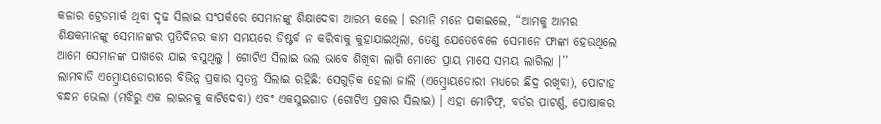କଳାର ଟ୍ରେଡମାର୍କ ଥିବା ଦୃଢ ସିଲାଇ ସଂପର୍କରେ ସେମାନଙ୍କୁ ଶିକ୍ଷାଦେବା ଆରମ୍ଭ କଲେ । ରମାନି ମନେ ପକାଇଲେ, “ଆମକୁ ଆମର ଶିକ୍ଷକମାନଙ୍କୁ ସେମାନଙ୍କର ପ୍ରତିଦିନର କାମ ସମୟରେ ଡିଷ୍ଟର୍ବ ନ କରିବାକୁ କୁହାଯାଇଥିଲା, ତେଣୁ ଯେତେବେଳେ ସେମାନେ ଫାଙ୍କା ହେଉଥିଲେ ଆମେ ସେମାନଙ୍କ ପାଖରେ ଯାଇ ବସୁଥିଲୁ । ଗୋଟିଏ ସିଲାଇ ଭଲ ଭାବେ ଶିଖିବା ଲାଗି ମୋତେ ପ୍ରାୟ ମାସେ ସମୟ ଲାଗିଲା ।’’
ଲାମବାଡି ଏମ୍ବ୍ରୋୟଡୋରୀରେ ବିଭିନ୍ନ ପ୍ରକାର ସ୍ୱତନ୍ତ୍ର ସିଲାଇ ରହିଛି: ସେଗୁଡ଼ିକ ହେଲା ଜାଲି (ଏମ୍ବ୍ରୋୟଡୋରୀ ମଧ୍ୟରେ ଛିଦ୍ର ରଖିବା), ପୋଟାହ ବନ୍ଧନ ଭେଲା (ମଝିରୁ ଏକ ଲାଇନକୁ କାଟିଦେବା) ଏବଂ ଏକସୁଇଗାଡ (ଗୋଟିଏ ପ୍ରକାର ସିଲାଇ) । ଏହା ମୋଟିଫ୍, ବର୍ଡର ପାଟର୍ଣ୍ଣ, ପୋଷାକର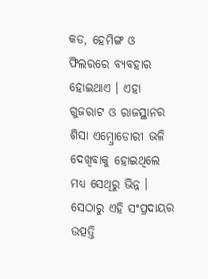କଡ, ହେମିଙ୍ଗ ଓ ଫିଲରରେ ବ୍ୟବହାର ହୋଇଥାଏ । ଏହା ଗୁଜରାଟ ଓ ରାଜସ୍ଥାନର ଶିସା ଏମ୍ବ୍ରୋଡୋରୀ ଭଳି ଦେଖିବାକୁ ହୋଇଥିଲେ ମଧ୍ୟ ସେଥିରୁ ଭିନ୍ନ । ସେଠାରୁ ଏହି ସଂପ୍ରଦାୟର ଉତ୍ପତ୍ତି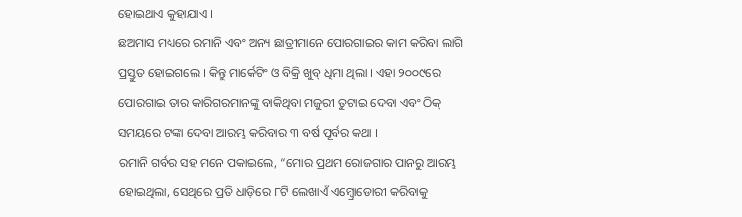ହୋଇଥାଏ କୁହାଯାଏ ।
ଛଅମାସ ମଧ୍ୟରେ ରମାନି ଏବଂ ଅନ୍ୟ ଛାତ୍ରୀମାନେ ପୋରଗାଇର କାମ କରିବା ଲାଗି ପ୍ରସ୍ତୁତ ହୋଇଗଲେ । କିନ୍ତୁ ମାର୍କେଟିଂ ଓ ବିକ୍ରି ଖୁବ୍ ଧିମା ଥିଲା । ଏହା ୨୦୦୯ରେ ପୋରଗାଇ ତାର କାରିଗରମାନଙ୍କୁ ବାକିଥିବା ମଜୁରୀ ତୁଟାଇ ଦେବା ଏବଂ ଠିକ୍ ସମୟରେ ଟଙ୍କା ଦେବା ଆରମ୍ଭ କରିବାର ୩ ବର୍ଷ ପୂର୍ବର କଥା ।
ରମାନି ଗର୍ବର ସହ ମନେ ପକାଇଲେ, “ମୋର ପ୍ରଥମ ରୋଜଗାର ପାନରୁ ଆରମ୍ଭ ହୋଇଥିଲା, ସେଥିରେ ପ୍ରତି ଧାଡ଼ିରେ ୮ଟି ଲେଖାଏଁ ଏମ୍ବ୍ରୋଡୋରୀ କରିବାକୁ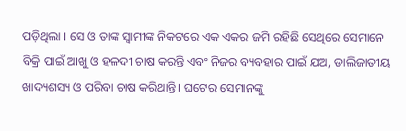ପଡ଼ିଥିଲା । ସେ ଓ ତାଙ୍କ ସ୍ୱାମୀଙ୍କ ନିକଟରେ ଏକ ଏକର ଜମି ରହିଛି ସେଥିରେ ସେମାନେ ବିକ୍ରି ପାଇଁ ଆଖୁ ଓ ହଳଦୀ ଚାଷ କରନ୍ତି ଏବଂ ନିଜର ବ୍ୟବହାର ପାଇଁ ଯଅ, ଡାଲିଜାତୀୟ ଖାଦ୍ୟଶସ୍ୟ ଓ ପରିବା ଚାଷ କରିଥାନ୍ତି। ଘଟେର ସେମାନଙ୍କୁ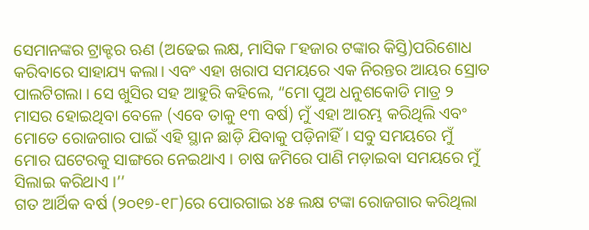ସେମାନଙ୍କର ଟ୍ରାକ୍ଟର ଋଣ (ଅଢେଇ ଲକ୍ଷ, ମାସିକ ୮ହଜାର ଟଙ୍କାର କିସ୍ତି)ପରିଶୋଧ କରିବାରେ ସାହାଯ୍ୟ କଲା। ଏବଂ ଏହା ଖରାପ ସମୟରେ ଏକ ନିରନ୍ତର ଆୟର ସ୍ରୋତ ପାଲଟିଗଲା । ସେ ଖୁସିର ସହ ଆହୁରି କହିଲେ, “ମୋ ପୁଅ ଧନୁଶକୋଡି ମାତ୍ର ୨ ମାସର ହୋଇଥିବା ବେଳେ (ଏବେ ତାକୁ ୧୩ ବର୍ଷ) ମୁଁ ଏହା ଆରମ୍ଭ କରିଥିଲି ଏବଂ ମୋତେ ରୋଜଗାର ପାଇଁ ଏହି ସ୍ଥାନ ଛାଡ଼ି ଯିବାକୁ ପଡ଼ିନାହିଁ । ସବୁ ସମୟରେ ମୁଁ ମୋର ଘଟେରକୁ ସାଙ୍ଗରେ ନେଇଥାଏ । ଚାଷ ଜମିରେ ପାଣି ମଡ଼ାଇବା ସମୟରେ ମୁଁ ସିଲାଇ କରିଥାଏ ।’’
ଗତ ଆର୍ଥିକ ବର୍ଷ (୨୦୧୭-୧୮)ରେ ପୋରଗାଇ ୪୫ ଲକ୍ଷ ଟଙ୍କା ରୋଜଗାର କରିଥିଲା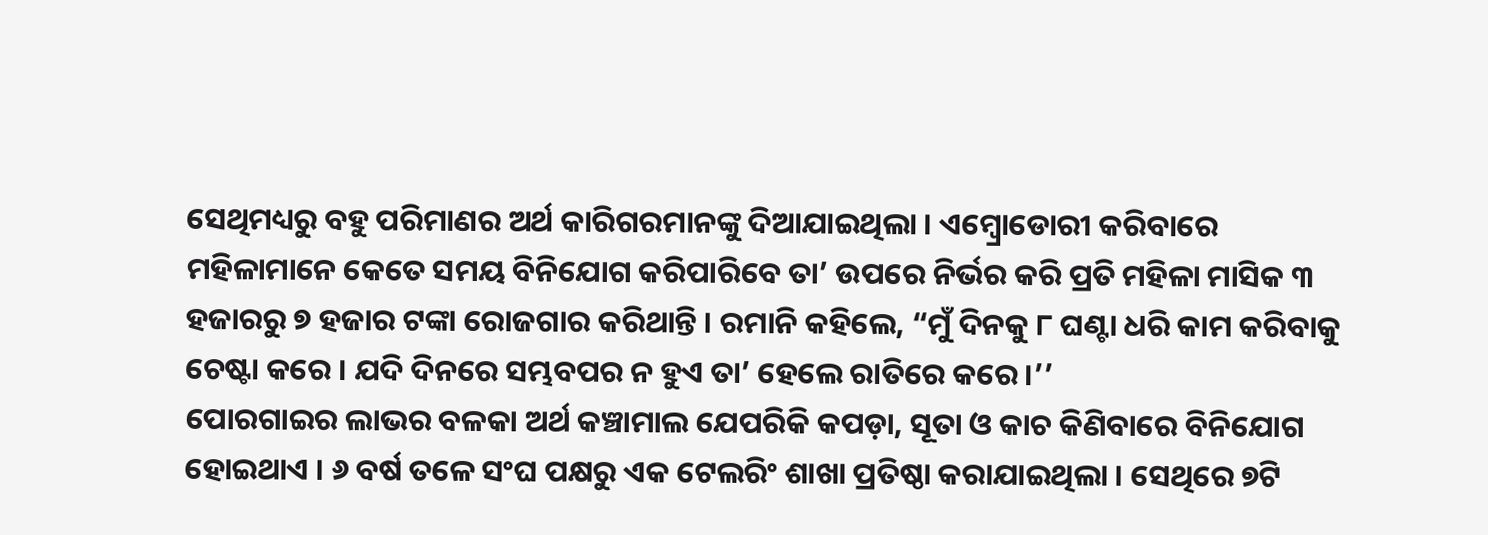ସେଥିମଧ୍ୟରୁ ବହୁ ପରିମାଣର ଅର୍ଥ କାରିଗରମାନଙ୍କୁ ଦିଆଯାଇଥିଲା । ଏମ୍ବ୍ରୋଡୋରୀ କରିବାରେ ମହିଳାମାନେ କେତେ ସମୟ ବିନିଯୋଗ କରିପାରିବେ ତା’ ଉପରେ ନିର୍ଭର କରି ପ୍ରତି ମହିଳା ମାସିକ ୩ ହଜାରରୁ ୭ ହଜାର ଟଙ୍କା ରୋଜଗାର କରିଥାନ୍ତି । ରମାନି କହିଲେ, “ମୁଁ ଦିନକୁ ୮ ଘଣ୍ଟା ଧରି କାମ କରିବାକୁ ଚେଷ୍ଟା କରେ । ଯଦି ଦିନରେ ସମ୍ଭବପର ନ ହୁଏ ତା’ ହେଲେ ରାତିରେ କରେ ।’’
ପୋରଗାଇର ଲାଭର ବଳକା ଅର୍ଥ କଞ୍ଚାମାଲ ଯେପରିକି କପଡ଼ା, ସୂତା ଓ କାଚ କିଣିବାରେ ବିନିଯୋଗ ହୋଇଥାଏ । ୬ ବର୍ଷ ତଳେ ସଂଘ ପକ୍ଷରୁ ଏକ ଟେଲରିଂ ଶାଖା ପ୍ରତିଷ୍ଠା କରାଯାଇଥିଲା । ସେଥିରେ ୭ଟି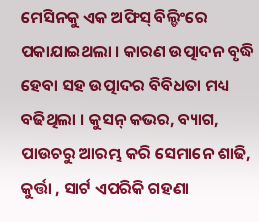ମେସିନକୁ ଏକ ଅଫିସ୍ ବିଲ୍ଡିଂରେ ପକାଯାଇଥଲା । କାରଣ ଉତ୍ପାଦନ ବୃଦ୍ଧି ହେବା ସହ ଉତ୍ପାଦର ବିବିଧତା ମଧ୍ୟ ବଢିଥିଲା । କୁସନ୍ କଭର, ବ୍ୟାଗ, ପାଉଚରୁ ଆରମ୍ଭ କରି ସେମାନେ ଶାଢି, କୁର୍ତ୍ତା , ସାର୍ଟ ଏପରିକି ଗହଣା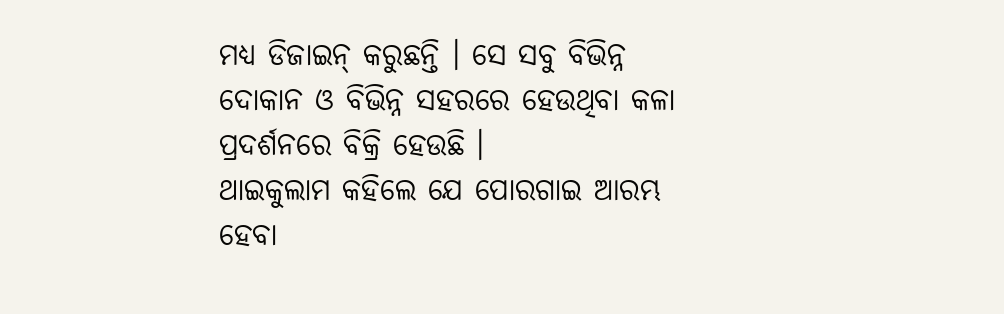ମଧ୍ୟ ଡିଜାଇନ୍ କରୁଛନ୍ତି । ସେ ସବୁ ବିଭିନ୍ନ ଦୋକାନ ଓ ବିଭିନ୍ନ ସହରରେ ହେଉଥିବା କଳା ପ୍ରଦର୍ଶନରେ ବିକ୍ରି ହେଉଛି ।
ଥାଇକୁଲାମ କହିଲେ ଯେ ପୋରଗାଇ ଆରମ୍ଭ ହେବା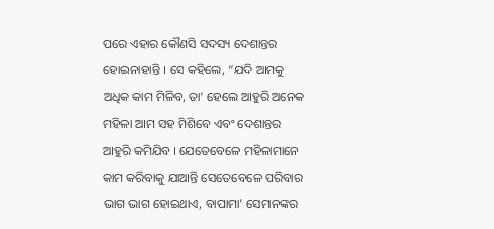ପରେ ଏହାର କୌଣସି ସଦସ୍ୟ ଦେଶାନ୍ତର ହୋଇନାହାନ୍ତି । ସେ କହିଲେ, “ଯଦି ଆମକୁ ଅଧିକ କାମ ମିଳିବ, ତା’ ହେଲେ ଆହୁରି ଅନେକ ମହିଳା ଆମ ସହ ମିଶିବେ ଏବଂ ଦେଶାନ୍ତର ଆହୁରି କମିଯିବ । ଯେତେବେଳେ ମହିଳାମାନେ କାମ କରିବାକୁ ଯାଆନ୍ତି ସେତେବେଳେ ପରିବାର ଭାଗ ଭାଗ ହୋଇଥାଏ, ବାପାମା’ ସେମାନଙ୍କର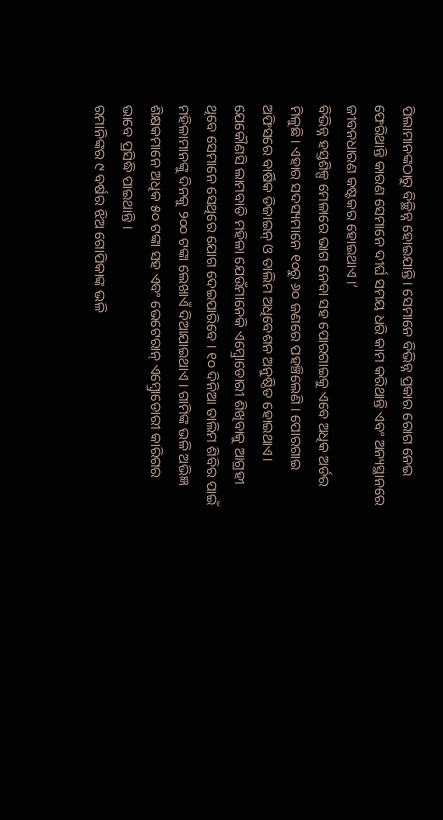ପିଲାମାନଙ୍କଠାରୁ ବିଚ୍ଛିନ୍ନ ହୋଇଯାନ୍ତି। ସେମାନେ ବିଭିନ୍ନ ପ୍ରକାର ରୋଗ ନେଇ ଫେରିଥାନ୍ତି କାରଣ ସେମାନେ ଦୀର୍ଘ ସମୟ ଧରି କାମ କରିଥାନ୍ତି ଏବଂ ଅନ୍ୟସ୍ଥାନରେ ଜୀବନଧାରଣ କଷ୍ଟକର ହୋଇଥାଏ ।’
ବିଭିନ୍ନ ହସ୍ତଶିଳ୍ପ ମେଳାରେ ଭାଗ ନେବା ସହ ପୋରଗାଇକୁ ଏବେ ଅଧିକ ଅର୍ଡର ମିଳୁଛି। ଏହାର ସଦସ୍ୟମାନେ ୧୦ରୁ ୬୦ ଜଣରେ ପହଞ୍ଚିଲେଣି । ପୋରଗାଇ ଅଫିସରେ ବାର୍ଷିକ ଡିଜାଇନ୍ ଓ ତାଲିମ ଅଧିବେଶନ ଅନୁଷ୍ଠିତ ହୋଇଥାଏ। ଯେକୌଣସି ଲାମବାଡି ମହିଳା ଯେଉଁମାନେକି ଏମ୍ବ୍ରୋଡୋରୀ ଶିଖିବାକୁ ଆଗ୍ରହୀ ଥିବେ ସେମାନେ ସେଥିରେ ଯୋଗ ଦେଇପାରିବେ । ୧୦ ଦିନିଆ ତାଲିମ ଶିବିର ପାଇଁ ମହିଳାମାନଙ୍କୁ ଦିନକୁ ୨୦୦ ଟଙ୍କା ଲେଖାଏଁ ଦିଆଯାଇଥାଏ । ଗାମିଙ୍କ ଭଳି ଅଭିଜ୍ଞ ଶିକ୍ଷକମାନେ ଅଧିକ ୫୦ ଟଙ୍କା ସହ ଏବଂ ଭେଟେରାନ୍ ଏମ୍ବ୍ରୋଡୋରୀ କାରିଗର ଭାବେ ପ୍ରସିଦ୍ଧି ପାଇଥାନ୍ତି ।
ରମାନିଙ୍କର ୯ ବର୍ଷର ଝିଅ ଗୋପିକାଙ୍କ ଭଳି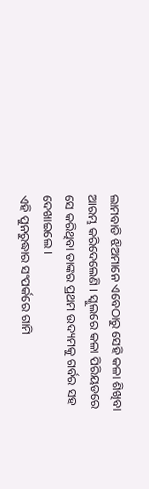ଲାମବାଡି ଝିଅମାନେ ଏବେଠାରୁ ସେହି କଳା ଶିଖିବା ଆରମ୍ଭ କରିଦେଲେଣି । ସ୍କୁଲରେ କଳା ପିରିୟଡରେ ସେ କରିଥିବା ତାଙ୍କର ପ୍ରଥମ ଉଦ୍ୟମକୁ ଗର୍ବର ସହ ଦେଖାଇଲେ ।
ଏହି ପୁନରୁଦ୍ଧାର ସଂପର୍କରେ ଗାମି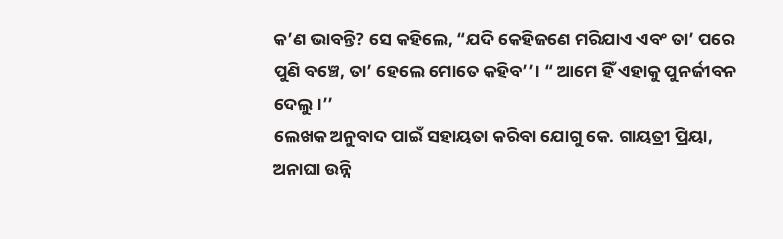କ’ଣ ଭାବନ୍ତି? ସେ କହିଲେ, “ଯଦି କେହିଜଣେ ମରିଯାଏ ଏବଂ ତା’ ପରେ ପୁଣି ବଞ୍ଚେ, ତା’ ହେଲେ ମୋତେ କହିବ’’। “ ଆମେ ହିଁ ଏହାକୁ ପୁନର୍ଜୀବନ ଦେଲୁ।’’
ଲେଖକ ଅନୁବାଦ ପାଇଁ ସହାୟତା କରିବା ଯୋଗୁ କେ. ଗାୟତ୍ରୀ ପ୍ରିୟା, ଅନାଘା ଉନ୍ନି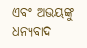ଏବଂ ଅଭୟଙ୍କୁ ଧନ୍ୟବାଦ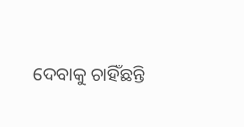ଦେବାକୁ ଚାହିଁଛନ୍ତି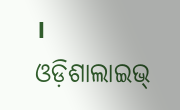।
ଓଡ଼ିଶାଲାଇଭ୍